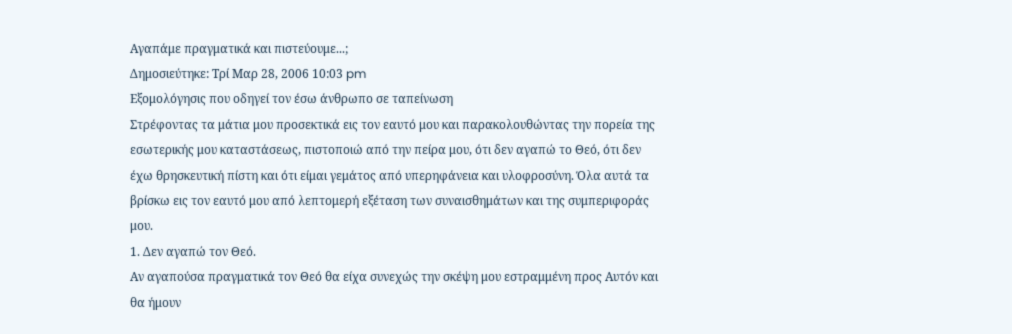Αγαπάμε πραγματικά και πιστεύουμε...;
Δημοσιεύτηκε: Τρί Μαρ 28, 2006 10:03 pm
Εξομολόγησις που οδηγεί τον έσω άνθρωπο σε ταπείνωση
Στρέφοντας τα μάτια μου προσεκτικά εις τον εαυτό μου και παρακολουθώντας την πορεία της εσωτερικής μου καταστάσεως, πιστοποιώ από την πείρα μου, ότι δεν αγαπώ το Θεό, ότι δεν έχω θρησκευτική πίστη και ότι είμαι γεμάτος από υπερηφάνεια και υλοφροσύνη. Όλα αυτά τα βρίσκω εις τον εαυτό μου από λεπτομερή εξέταση των συναισθημάτων και της συμπεριφοράς μου.
1. Δεν αγαπώ τον Θεό.
Αν αγαπούσα πραγματικά τον Θεό θα είχα συνεχώς την σκέψη μου εστραμμένη προς Αυτόν και θα ήμουν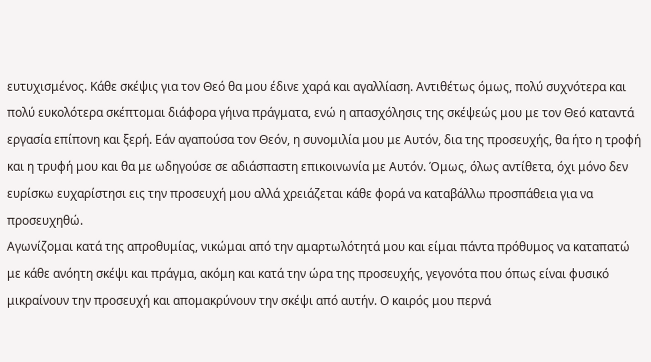ευτυχισμένος. Κάθε σκέψις για τον Θεό θα μου έδινε χαρά και αγαλλίαση. Αντιθέτως όμως, πολύ συχνότερα και πολύ ευκολότερα σκέπτομαι διάφορα γήινα πράγματα, ενώ η απασχόλησις της σκέψεώς μου με τον Θεό καταντά εργασία επίπονη και ξερή. Εάν αγαπούσα τον Θεόν, η συνομιλία μου με Αυτόν, δια της προσευχής, θα ήτο η τροφή και η τρυφή μου και θα με ωδηγούσε σε αδιάσπαστη επικοινωνία με Αυτόν. Όμως, όλως αντίθετα, όχι μόνο δεν ευρίσκω ευχαρίστησι εις την προσευχή μου αλλά χρειάζεται κάθε φορά να καταβάλλω προσπάθεια για να προσευχηθώ.
Αγωνίζομαι κατά της απροθυμίας, νικώμαι από την αμαρτωλότητά μου και είμαι πάντα πρόθυμος να καταπατώ με κάθε ανόητη σκέψι και πράγμα, ακόμη και κατά την ώρα της προσευχής, γεγονότα που όπως είναι φυσικό μικραίνουν την προσευχή και απομακρύνουν την σκέψι από αυτήν. Ο καιρός μου περνά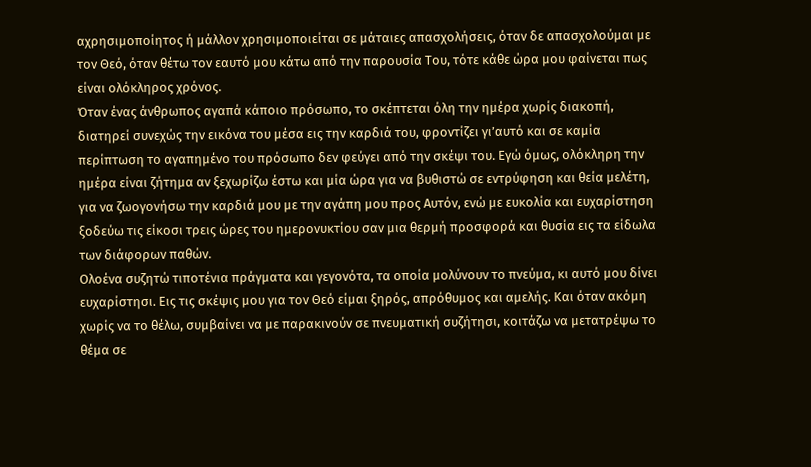αχρησιμοποίητος ή μάλλον χρησιμοποιείται σε μάταιες απασχολήσεις, όταν δε απασχολούμαι με τον Θεό, όταν θέτω τον εαυτό μου κάτω από την παρουσία Του, τότε κάθε ώρα μου φαίνεται πως είναι ολόκληρος χρόνος.
Όταν ένας άνθρωπος αγαπά κάποιο πρόσωπο, το σκέπτεται όλη την ημέρα χωρίς διακοπή, διατηρεί συνεχώς την εικόνα του μέσα εις την καρδιά του, φροντίζει γι’αυτό και σε καμία περίπτωση το αγαπημένο του πρόσωπο δεν φεύγει από την σκέψι του. Εγώ όμως, ολόκληρη την ημέρα είναι ζήτημα αν ξεχωρίζω έστω και μία ώρα για να βυθιστώ σε εντρύφηση και θεία μελέτη, για να ζωογονήσω την καρδιά μου με την αγάπη μου προς Αυτόν, ενώ με ευκολία και ευχαρίστηση ξοδεύω τις είκοσι τρεις ώρες του ημερονυκτίου σαν μια θερμή προσφορά και θυσία εις τα είδωλα των διάφορων παθών.
Ολοένα συζητώ τιποτένια πράγματα και γεγονότα, τα οποία μολύνουν το πνεύμα, κι αυτό μου δίνει ευχαρίστησι. Εις τις σκέψις μου για τον Θεό είμαι ξηρός, απρόθυμος και αμελής. Και όταν ακόμη χωρίς να το θέλω, συμβαίνει να με παρακινούν σε πνευματική συζήτησι, κοιτάζω να μετατρέψω το θέμα σε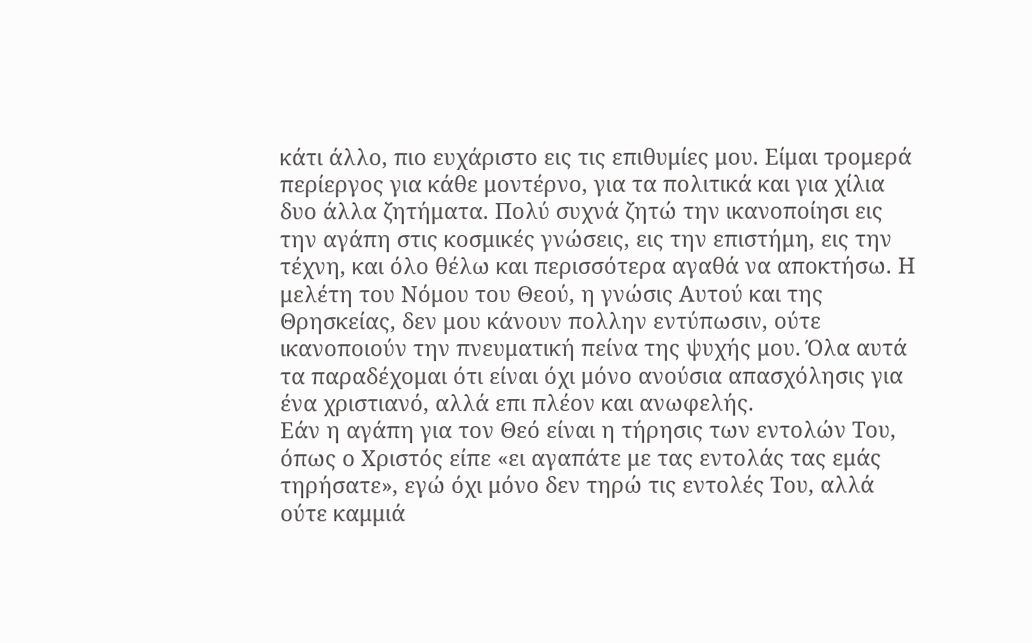κάτι άλλο, πιο ευχάριστο εις τις επιθυμίες μου. Είμαι τρομερά περίεργος για κάθε μοντέρνο, για τα πολιτικά και για χίλια δυο άλλα ζητήματα. Πολύ συχνά ζητώ την ικανοποίησι εις την αγάπη στις κοσμικές γνώσεις, εις την επιστήμη, εις την τέχνη, και όλο θέλω και περισσότερα αγαθά να αποκτήσω. Η μελέτη του Νόμου του Θεού, η γνώσις Αυτού και της Θρησκείας, δεν μου κάνουν πολλην εντύπωσιν, ούτε ικανοποιούν την πνευματική πείνα της ψυχής μου. Όλα αυτά τα παραδέχομαι ότι είναι όχι μόνο ανούσια απασχόλησις για ένα χριστιανό, αλλά επι πλέον και ανωφελής.
Εάν η αγάπη για τον Θεό είναι η τήρησις των εντολών Του, όπως ο Χριστός είπε «ει αγαπάτε με τας εντολάς τας εμάς τηρήσατε», εγώ όχι μόνο δεν τηρώ τις εντολές Του, αλλά ούτε καμμιά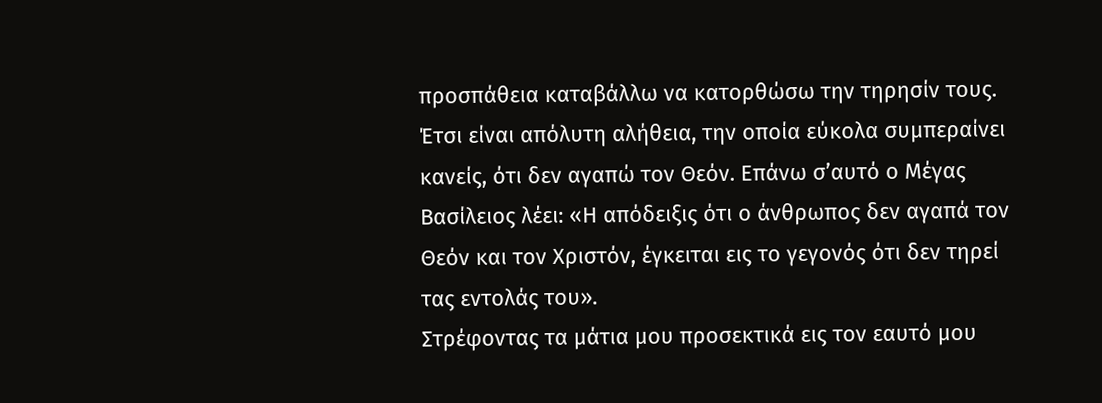προσπάθεια καταβάλλω να κατορθώσω την τηρησίν τους. Έτσι είναι απόλυτη αλήθεια, την οποία εύκολα συμπεραίνει κανείς, ότι δεν αγαπώ τον Θεόν. Επάνω σ’αυτό ο Μέγας Βασίλειος λέει: «Η απόδειξις ότι ο άνθρωπος δεν αγαπά τον Θεόν και τον Χριστόν, έγκειται εις το γεγονός ότι δεν τηρεί τας εντολάς του».
Στρέφοντας τα μάτια μου προσεκτικά εις τον εαυτό μου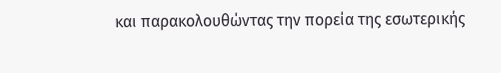και παρακολουθώντας την πορεία της εσωτερικής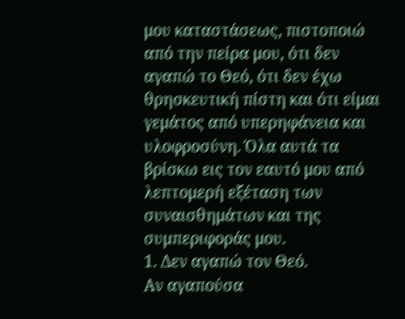μου καταστάσεως, πιστοποιώ από την πείρα μου, ότι δεν αγαπώ το Θεό, ότι δεν έχω θρησκευτική πίστη και ότι είμαι γεμάτος από υπερηφάνεια και υλοφροσύνη. Όλα αυτά τα βρίσκω εις τον εαυτό μου από λεπτομερή εξέταση των συναισθημάτων και της συμπεριφοράς μου.
1. Δεν αγαπώ τον Θεό.
Αν αγαπούσα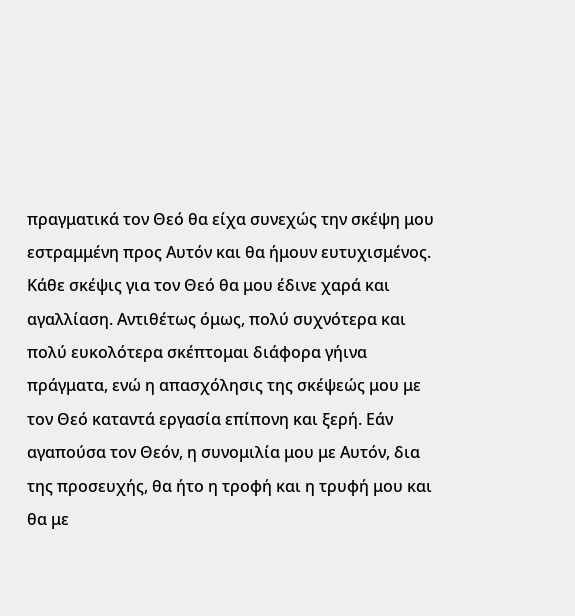πραγματικά τον Θεό θα είχα συνεχώς την σκέψη μου εστραμμένη προς Αυτόν και θα ήμουν ευτυχισμένος. Κάθε σκέψις για τον Θεό θα μου έδινε χαρά και αγαλλίαση. Αντιθέτως όμως, πολύ συχνότερα και πολύ ευκολότερα σκέπτομαι διάφορα γήινα πράγματα, ενώ η απασχόλησις της σκέψεώς μου με τον Θεό καταντά εργασία επίπονη και ξερή. Εάν αγαπούσα τον Θεόν, η συνομιλία μου με Αυτόν, δια της προσευχής, θα ήτο η τροφή και η τρυφή μου και θα με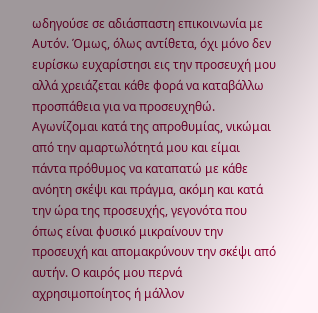ωδηγούσε σε αδιάσπαστη επικοινωνία με Αυτόν. Όμως, όλως αντίθετα, όχι μόνο δεν ευρίσκω ευχαρίστησι εις την προσευχή μου αλλά χρειάζεται κάθε φορά να καταβάλλω προσπάθεια για να προσευχηθώ.
Αγωνίζομαι κατά της απροθυμίας, νικώμαι από την αμαρτωλότητά μου και είμαι πάντα πρόθυμος να καταπατώ με κάθε ανόητη σκέψι και πράγμα, ακόμη και κατά την ώρα της προσευχής, γεγονότα που όπως είναι φυσικό μικραίνουν την προσευχή και απομακρύνουν την σκέψι από αυτήν. Ο καιρός μου περνά αχρησιμοποίητος ή μάλλον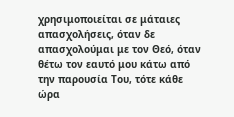χρησιμοποιείται σε μάταιες απασχολήσεις, όταν δε απασχολούμαι με τον Θεό, όταν θέτω τον εαυτό μου κάτω από την παρουσία Του, τότε κάθε ώρα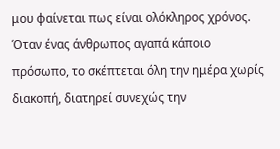μου φαίνεται πως είναι ολόκληρος χρόνος.
Όταν ένας άνθρωπος αγαπά κάποιο πρόσωπο, το σκέπτεται όλη την ημέρα χωρίς διακοπή, διατηρεί συνεχώς την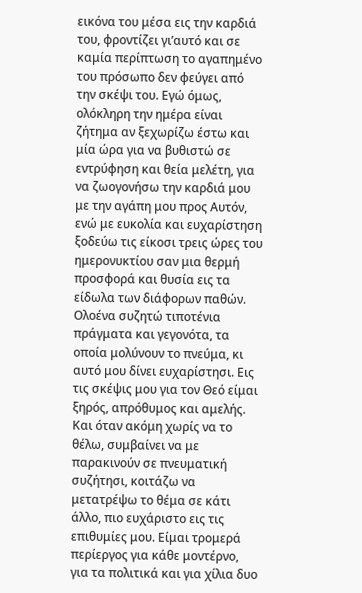εικόνα του μέσα εις την καρδιά του, φροντίζει γι’αυτό και σε καμία περίπτωση το αγαπημένο του πρόσωπο δεν φεύγει από την σκέψι του. Εγώ όμως, ολόκληρη την ημέρα είναι ζήτημα αν ξεχωρίζω έστω και μία ώρα για να βυθιστώ σε εντρύφηση και θεία μελέτη, για να ζωογονήσω την καρδιά μου με την αγάπη μου προς Αυτόν, ενώ με ευκολία και ευχαρίστηση ξοδεύω τις είκοσι τρεις ώρες του ημερονυκτίου σαν μια θερμή προσφορά και θυσία εις τα είδωλα των διάφορων παθών.
Ολοένα συζητώ τιποτένια πράγματα και γεγονότα, τα οποία μολύνουν το πνεύμα, κι αυτό μου δίνει ευχαρίστησι. Εις τις σκέψις μου για τον Θεό είμαι ξηρός, απρόθυμος και αμελής. Και όταν ακόμη χωρίς να το θέλω, συμβαίνει να με παρακινούν σε πνευματική συζήτησι, κοιτάζω να μετατρέψω το θέμα σε κάτι άλλο, πιο ευχάριστο εις τις επιθυμίες μου. Είμαι τρομερά περίεργος για κάθε μοντέρνο, για τα πολιτικά και για χίλια δυο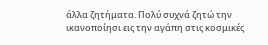άλλα ζητήματα. Πολύ συχνά ζητώ την ικανοποίησι εις την αγάπη στις κοσμικές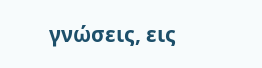γνώσεις, εις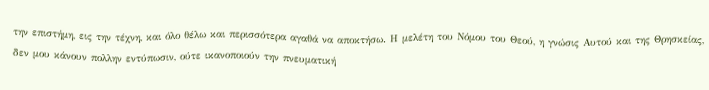την επιστήμη, εις την τέχνη, και όλο θέλω και περισσότερα αγαθά να αποκτήσω. Η μελέτη του Νόμου του Θεού, η γνώσις Αυτού και της Θρησκείας, δεν μου κάνουν πολλην εντύπωσιν, ούτε ικανοποιούν την πνευματική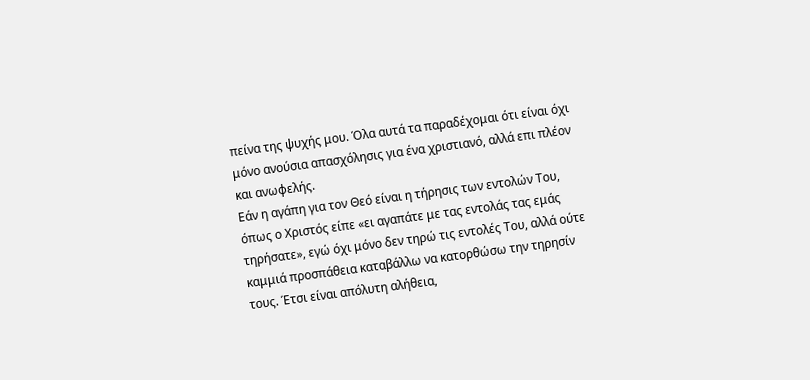πείνα της ψυχής μου. Όλα αυτά τα παραδέχομαι ότι είναι όχι μόνο ανούσια απασχόλησις για ένα χριστιανό, αλλά επι πλέον και ανωφελής.
Εάν η αγάπη για τον Θεό είναι η τήρησις των εντολών Του, όπως ο Χριστός είπε «ει αγαπάτε με τας εντολάς τας εμάς τηρήσατε», εγώ όχι μόνο δεν τηρώ τις εντολές Του, αλλά ούτε καμμιά προσπάθεια καταβάλλω να κατορθώσω την τηρησίν τους. Έτσι είναι απόλυτη αλήθεια,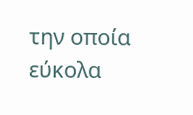την οποία εύκολα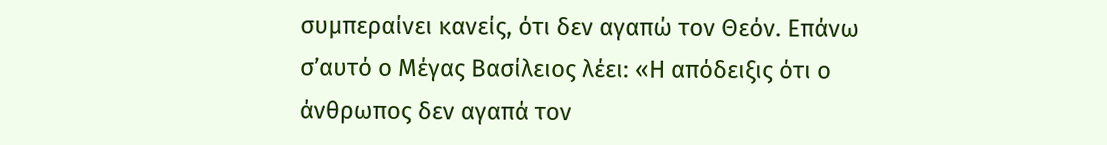συμπεραίνει κανείς, ότι δεν αγαπώ τον Θεόν. Επάνω σ’αυτό ο Μέγας Βασίλειος λέει: «Η απόδειξις ότι ο άνθρωπος δεν αγαπά τον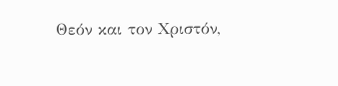Θεόν και τον Χριστόν,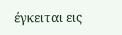έγκειται εις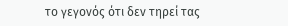το γεγονός ότι δεν τηρεί τας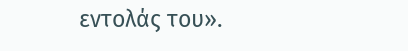εντολάς του».